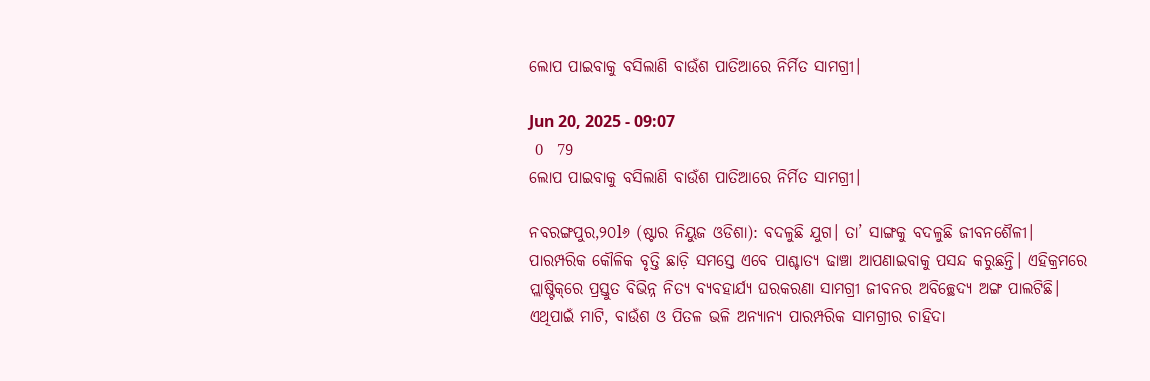ଲୋପ ପାଇବାକୁ ବସିଲାଣି ବାଉଁଶ ପାତିଆରେ ନିର୍ମିତ ସାମଗ୍ରୀ।

Jun 20, 2025 - 09:07
 0  79
ଲୋପ ପାଇବାକୁ ବସିଲାଣି ବାଉଁଶ ପାତିଆରେ ନିର୍ମିତ ସାମଗ୍ରୀ।

ନବରଙ୍ଗପୁର,୨୦l୬ (ଷ୍ଟାର ନିୟୁଜ ଓଡିଶା): ବଦଳୁଛି ଯୁଗ। ତା’ ସାଙ୍ଗକୁ ବଦଳୁଛି ଜୀବନଶୈଳୀ। ପାରମ୍ପରିକ କୌଳିକ ବୃତ୍ତି ଛାଡ଼ି ସମସ୍ତେ ଏବେ ପାଶ୍ଚାତ୍ୟ ଢାଞ୍ଚା ଆପଣାଇବାକୁ ପସନ୍ଦ କରୁଛନ୍ତି। ଏହିକ୍ରମରେ ପ୍ଲାଷ୍ଟିକ୍‌ରେ ପ୍ରସ୍ତୁତ ବିଭିନ୍ନ ନିତ୍ୟ ବ୍ୟବହାର୍ଯ୍ୟ ଘରକରଣା ସାମଗ୍ରୀ ଜୀବନର ଅବିଚ୍ଛେଦ୍ୟ ଅଙ୍ଗ ପାଲଟିଛି। ଏଥିପାଇଁ ମାଟି, ବାଉଁଶ ଓ ପିତଳ ଭଳି ଅନ୍ୟାନ୍ୟ ପାରମ୍ପରିକ ସାମଗ୍ରୀର ଚାହିଦା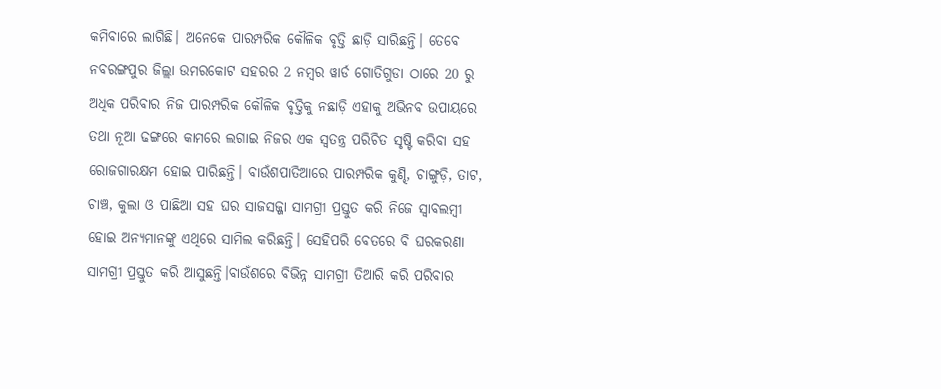କମିବାରେ ଲାଗିଛି। ଅନେକେ ପାରମ୍ପରିକ କୌଳିକ ବୃତ୍ତି ଛାଡ଼ି ସାରିଛନ୍ତି। ତେବ‌େ ନବରଙ୍ଗପୁର ଜିଲ୍ଲା ଉମରକୋଟ ସହରର 2 ନମ୍ବର ୱାର୍ଡ ଗୋତିଗୁଡା ଠାରେ 20 ରୁ ଅଧିକ ପରିବାର ନିଜ ପାରମ୍ପରିକ କୌଳିକ ବୃତ୍ତିକୁ ନଛାଡ଼ି ଏହାକୁ ଅଭିନବ ଉପାୟରେ ତଥା ନୂଆ ଢଙ୍ଗରେ କାମରେ ଲଗାଇ ନିଜର ଏକ ସ୍ବତନ୍ତ୍ର ପରିଚିତ ସୃଷ୍ଟି କରିବା ସହ ରୋଜଗାରକ୍ଷମ ହୋଇ ପାରିଛନ୍ତି। ବାଉଁଶପାତିଆରେ ପାରମ୍ପରିକ କୁଣ୍ଢି, ଚାଙ୍ଗୁଡ଼ି, ତାଟ, ଚାଞ୍ଚ, କୁଲା ଓ ପାଛିଆ ସହ ଘର ସାଜସଜ୍ଜା ସାମଗ୍ରୀ ପ୍ରସ୍ତୁତ କରି ନିଜେ ସ୍ବାବଲମ୍ବୀ ହୋଇ ଅନ୍ୟମାନଙ୍କୁ ଏଥିରେ ସାମିଲ କରିଛନ୍ତି। ସେହିପରି ବେତରେ ବି ଘରକରଣା ସାମଗ୍ରୀ ପ୍ରସ୍ତୁତ କରି ଆସୁଛନ୍ତି।ବାଉଁଶରେ ବିଭିନ୍ନ ସାମଗ୍ରୀ ତିଆରି କରି ପରିବାର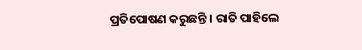ପ୍ରତିପୋଷଣ କରୁଛନ୍ତି । ରାତି ପାହିଲେ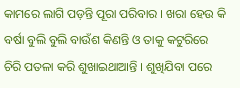କାମରେ ଲାଗି ପଡ଼ନ୍ତି ପୂରା ପରିବାର । ଖରା ହେଉ କି ବର୍ଷା ବୁଲି ବୁଲି ବାଉଁଶ କିଣନ୍ତି ଓ ତାକୁ କଟୁରିରେ ଚିରି ପତଳା କରି ଶୁଖାଇଥାଆନ୍ତି । ଶୁଖିଯିବା ପରେ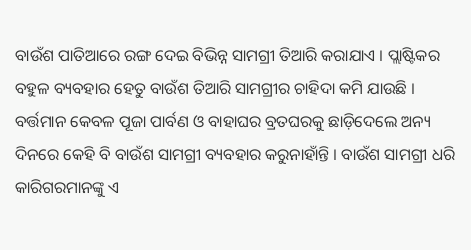ବାଉଁଶ ପାତିଆରେ ରଙ୍ଗ ଦେଇ ବିଭିନ୍ନ ସାମଗ୍ରୀ ତିଆରି କରାଯାଏ । ପ୍ଲାଷ୍ଟିକର ବହୁଳ ବ୍ୟବହାର ହେତୁ ବାଉଁଶ ତିଆରି ସାମଗ୍ରୀର ଚାହିଦା କମି ଯାଉଛି । ବର୍ତ୍ତମାନ କେବଳ ପୂଜା ପାର୍ବଣ ଓ ବାହାଘର ବ୍ରତଘରକୁ ଛାଡ଼ିଦେଲେ ଅନ୍ୟ ଦିନରେ କେହି ବି ବାଉଁଶ ସାମଗ୍ରୀ ବ୍ୟବହାର କରୁନାହାଁନ୍ତି । ବାଉଁଶ ସାମଗ୍ରୀ ଧରି କାରିଗରମାନଙ୍କୁ ଏ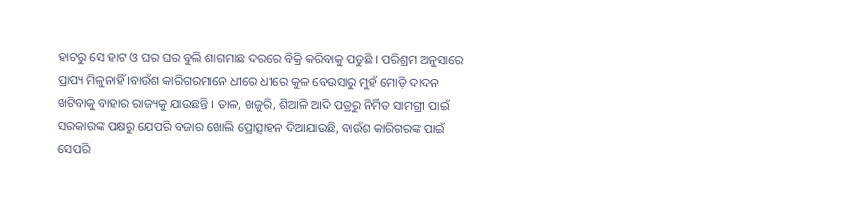ହାଟରୁ ସେ ହାଟ ଓ ଘର ଘର ବୁଲି ଶାଗମାଛ ଦରରେ ବିକ୍ରି କରିବାକୁ ପଡୁଛି । ପରିଶ୍ରମ ଅନୁସାରେ ପ୍ରାପ୍ୟ ମିଳୁନାହିଁ ।ବାଉଁଶ କାରିଗରମାନେ ଧୀରେ ଧୀରେ କୁଳ ବେଉସାରୁ ମୁହଁ ମୋଡ଼ି ଦାଦନ ଖଟିବାକୁ ବାହାର ରାଜ୍ୟକୁ ଯାଉଛନ୍ତି । ତାଳ, ଖଜୁରି, ଶିଆଳି ଆଦି ପତ୍ରରୁ ନିର୍ମିତ ସାମଗ୍ରୀ ପାଇଁ ସରକାରଙ୍କ ପକ୍ଷରୁ ଯେପରି ବଜାର ଖୋଲି ପ୍ରୋତ୍ସାହନ ଦିଆଯାଉଛି, ବାଉଁଶ କାରିଗରଙ୍କ ପାଇଁ ସେପରି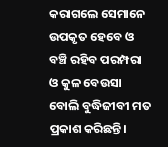କରାଗଲେ ସେମାନେ ଉପକୃତ ହେବେ ଓ ବଞ୍ଚି ରହିବ ପରମ୍ପରା ଓ କୁଳ ବେଉସା ବୋଲି ବୁଦ୍ଧିଜୀବୀ ମତ ପ୍ରକାଶ କରିଛନ୍ତି।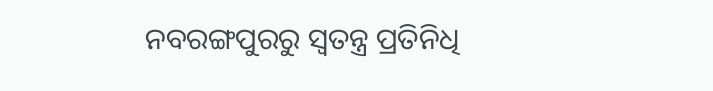ନବରଙ୍ଗପୁରରୁ ସ୍ୱତନ୍ତ୍ର ପ୍ରତିନିଧି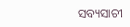ସବ୍ୟସାଚୀ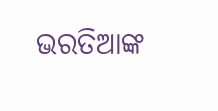ଭରତିଆଙ୍କ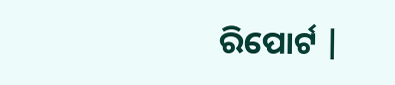ରିପୋର୍ଟ |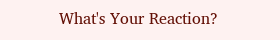What's Your Reaction?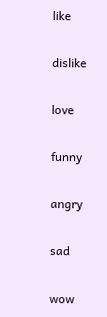like

dislike

love

funny

angry

sad

wow